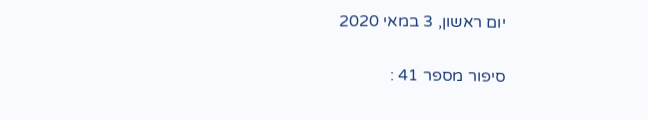יום ראשון, 3 במאי 2020

סיפור מספר 41 :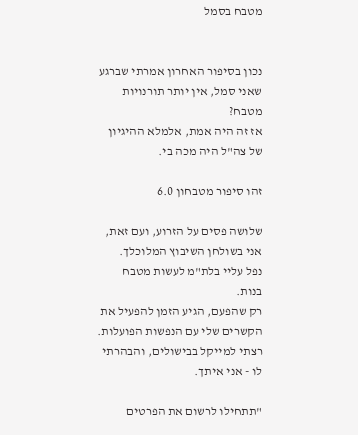מטבח בסמל


נכון בסיפור האחרון אמרתי שברגע שאני סמל, אין יותר תורנויות מטבח?
אז זה היה אמת, אלמלא ההיגיון של צה"ל היה מכה בי.

זהו סיפור מטבחון 6.0

שלושה פסים על הזרוע, ועם זאת, אני בשולחן השיבוץ המלוכלך.
נפל עליי בלת"מ לעשות מטבח בנות.
רק שהפעם, הגיע הזמן להפעיל את הקשרים שלי עם הנפשות הפועלות.
רצתי למייקל בבישולים, והבהרתי לו - אני איתך.

"תתחילו לרשום את הפרטים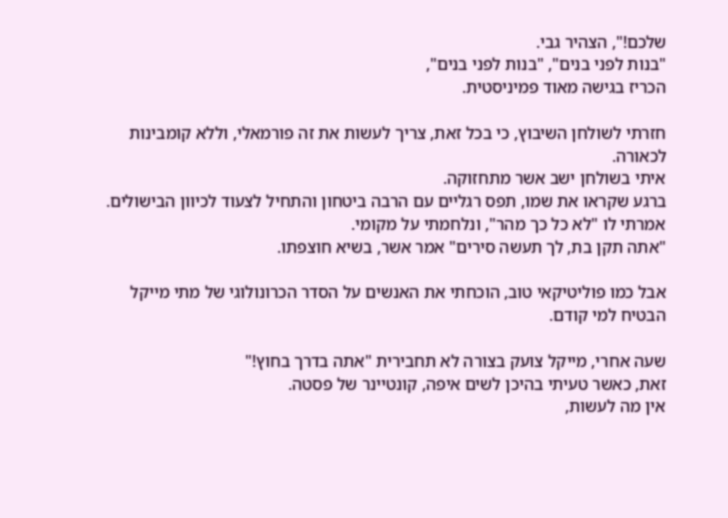שלכם!", הצהיר גבי.
"בנות לפני בנים", "בנות לפני בנים",
הכריז בגישה מאוד פמיניסטית.

חזרתי לשולחן השיבוץ, כי בכל זאת, צריך לעשות את זה פורמאלי, וללא קומבינות לכאורה.
איתי בשולחן ישב אשר מתחזוקה.
ברגע שקראו את שמו, תפס רגליים עם הרבה ביטחון והתחיל לצעוד לכיוון הבישולים.
אמרתי לו "לא כל כך מהר", ונלחמתי על מקומי.
"אתה תקן בת, לך תעשה סירים" אמר אשר, בשיא חוצפתו.

אבל כמו פוליטיקאי טוב, הוכחתי את האנשים על הסדר הכרונולוגי של מתי מייקל הבטיח למי קודם.

שעה אחרי, מייקל צועק בצורה לא תחבירית "אתה בדרך בחוץ!"
זאת, כאשר טעיתי בהיכן לשים איפה, קונטיינר של פסטה.
אין מה לעשות,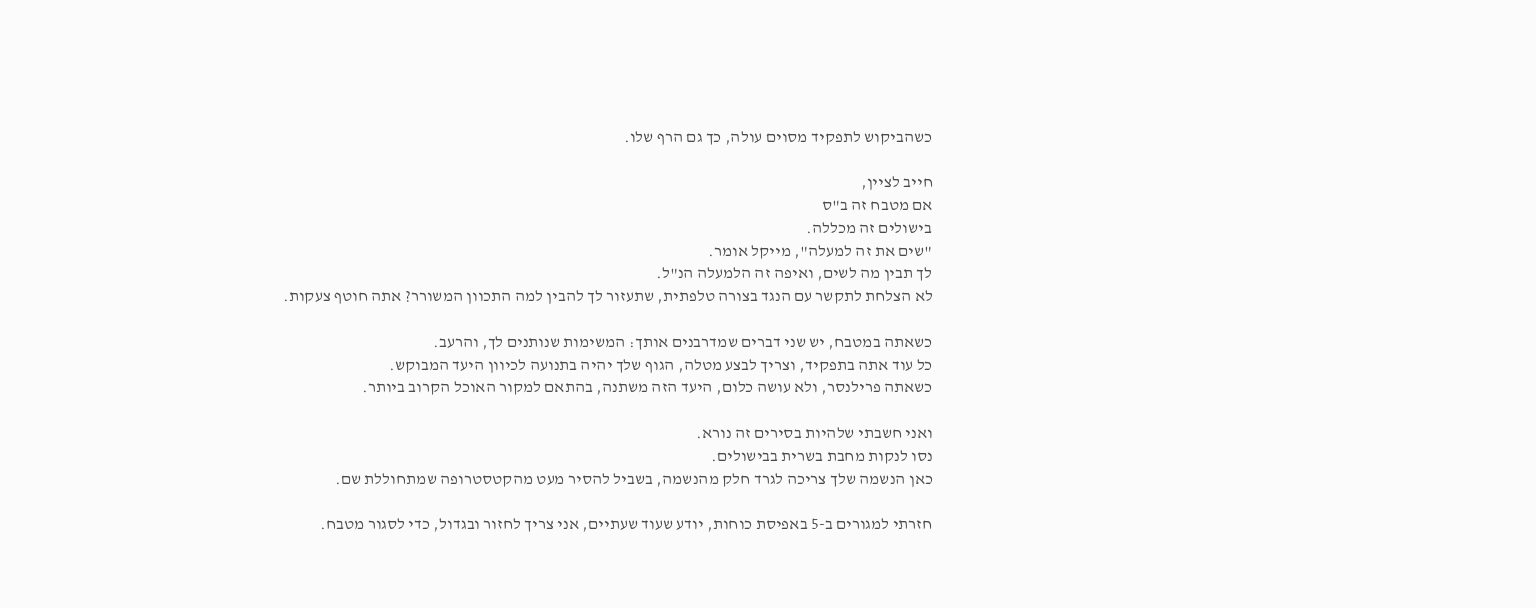כשהביקוש לתפקיד מסוים עולה, כך גם הרף שלו.

חייב לציין,
אם מטבח זה ב"ס
בישולים זה מכללה.
"שים את זה למעלה", מייקל אומר.
לך תבין מה לשים, ואיפה זה הלמעלה הנ"ל.
לא הצלחת לתקשר עם הנגד בצורה טלפתית, שתעזור לך להבין למה התכוון המשורר? אתה חוטף צעקות.

כשאתה במטבח, יש שני דברים שמדרבנים אותך: המשימות שנותנים לך, והרעב.
כל עוד אתה בתפקיד, וצריך לבצע מטלה, הגוף שלך יהיה בתנועה לכיוון היעד המבוקש.
כשאתה פרילנסר, ולא עושה כלום, היעד הזה משתנה, בהתאם למקור האוכל הקרוב ביותר.

ואני חשבתי שלהיות בסירים זה נורא.
נסו לנקות מחבת בשרית בבישולים.
כאן הנשמה שלך צריכה לגרד חלק מהנשמה, בשביל להסיר מעט מהקטסטרופה שמתחוללת שם.

חזרתי למגורים ב-5 באפיסת כוחות, יודע שעוד שעתיים, אני צריך לחזור ובגדול, כדי לסגור מטבח.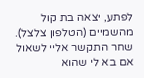לפתע, יצאה בת קול מהשמיים (הטלפון צלצל).
שחר התקשר אליי לשאול אם בא לי שהוא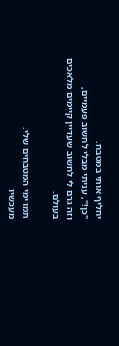יחליף אותי במטבח.
"כן!", עניתי מבלי לחשוב פעמיים,
וזה גרם לי לחשוב שעדיין קיימים מלאכים בעולם.

תמו ימי המטבחים שלי.
מעכשיו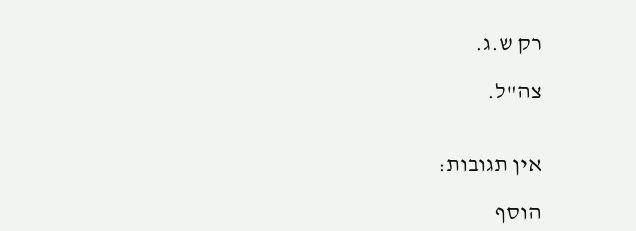רק ש.ג.

צה"ל.


אין תגובות:

הוסף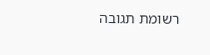רשומת תגובה